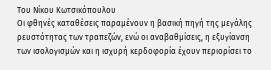Του Νίκου Κωτσικόπουλου
Οι φθηνές καταθέσεις παραμένουν η βασική πηγή της μεγάλης ρευστότητας των τραπεζών, ενώ οι αναβαθμίσεις, η εξυγίανση των ισολογισμών και η ισχυρή κερδοφορία έχουν περιορίσει το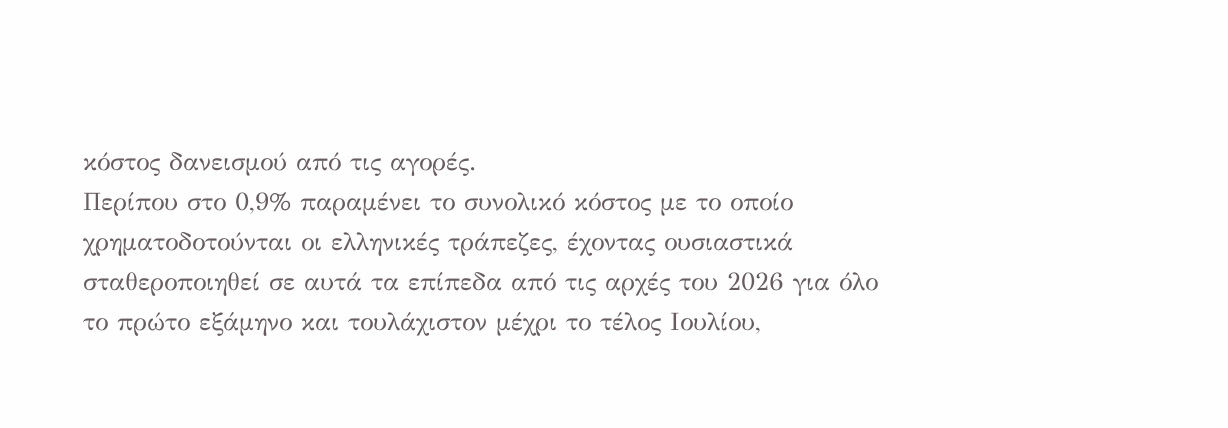κόστος δανεισμού από τις αγορές.
Περίπου στο 0,9% παραμένει το συνολικό κόστος με το οποίο χρηματοδοτούνται οι ελληνικές τράπεζες, έχοντας ουσιαστικά σταθεροποιηθεί σε αυτά τα επίπεδα από τις αρχές του 2026 για όλο το πρώτο εξάμηνο και τουλάχιστον μέχρι το τέλος Ιουλίου,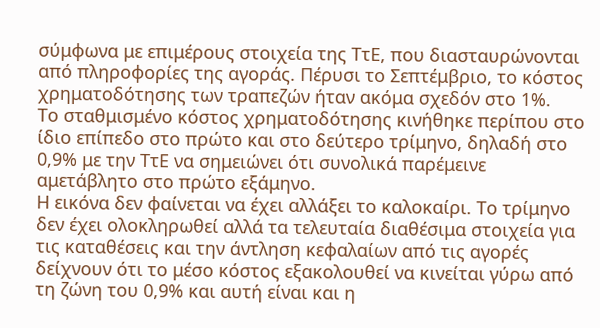σύμφωνα με επιμέρους στοιχεία της ΤτΕ, που διασταυρώνονται από πληροφορίες της αγοράς. Πέρυσι το Σεπτέμβριο, το κόστος χρηματοδότησης των τραπεζών ήταν ακόμα σχεδόν στο 1%.
Το σταθμισμένο κόστος χρηματοδότησης κινήθηκε περίπου στο ίδιο επίπεδο στο πρώτο και στο δεύτερο τρίμηνο, δηλαδή στο 0,9% με την ΤτΕ να σημειώνει ότι συνολικά παρέμεινε αμετάβλητο στο πρώτο εξάμηνο.
Η εικόνα δεν φαίνεται να έχει αλλάξει το καλοκαίρι. Το τρίμηνο δεν έχει ολοκληρωθεί αλλά τα τελευταία διαθέσιμα στοιχεία για τις καταθέσεις και την άντληση κεφαλαίων από τις αγορές δείχνουν ότι το μέσο κόστος εξακολουθεί να κινείται γύρω από τη ζώνη του 0,9% και αυτή είναι και η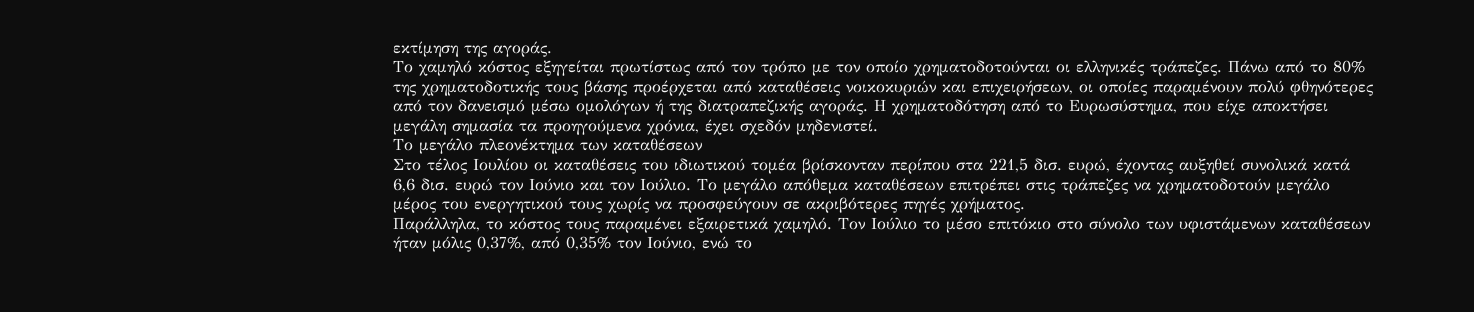εκτίμηση της αγοράς.
Το χαμηλό κόστος εξηγείται πρωτίστως από τον τρόπο με τον οποίο χρηματοδοτούνται οι ελληνικές τράπεζες. Πάνω από το 80% της χρηματοδοτικής τους βάσης προέρχεται από καταθέσεις νοικοκυριών και επιχειρήσεων, οι οποίες παραμένουν πολύ φθηνότερες από τον δανεισμό μέσω ομολόγων ή της διατραπεζικής αγοράς. Η χρηματοδότηση από το Ευρωσύστημα, που είχε αποκτήσει μεγάλη σημασία τα προηγούμενα χρόνια, έχει σχεδόν μηδενιστεί.
Το μεγάλο πλεονέκτημα των καταθέσεων
Στο τέλος Ιουλίου οι καταθέσεις του ιδιωτικού τομέα βρίσκονταν περίπου στα 221,5 δισ. ευρώ, έχοντας αυξηθεί συνολικά κατά 6,6 δισ. ευρώ τον Ιούνιο και τον Ιούλιο. Το μεγάλο απόθεμα καταθέσεων επιτρέπει στις τράπεζες να χρηματοδοτούν μεγάλο μέρος του ενεργητικού τους χωρίς να προσφεύγουν σε ακριβότερες πηγές χρήματος.
Παράλληλα, το κόστος τους παραμένει εξαιρετικά χαμηλό. Τον Ιούλιο το μέσο επιτόκιο στο σύνολο των υφιστάμενων καταθέσεων ήταν μόλις 0,37%, από 0,35% τον Ιούνιο, ενώ το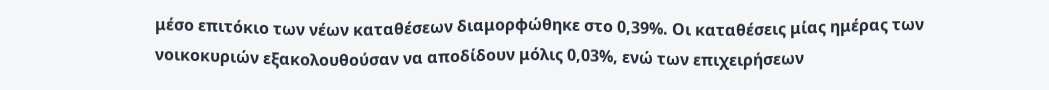μέσο επιτόκιο των νέων καταθέσεων διαμορφώθηκε στο 0,39%. Οι καταθέσεις μίας ημέρας των νοικοκυριών εξακολουθούσαν να αποδίδουν μόλις 0,03%, ενώ των επιχειρήσεων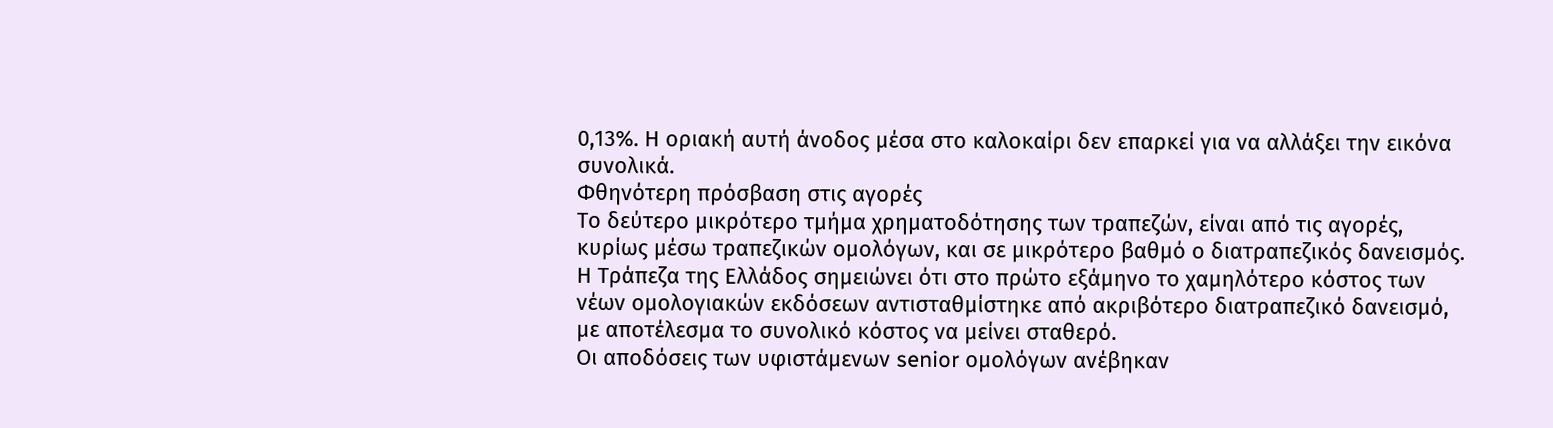0,13%. Η οριακή αυτή άνοδος μέσα στο καλοκαίρι δεν επαρκεί για να αλλάξει την εικόνα συνολικά.
Φθηνότερη πρόσβαση στις αγορές
Το δεύτερο μικρότερο τμήμα χρηματοδότησης των τραπεζών, είναι από τις αγορές, κυρίως μέσω τραπεζικών ομολόγων, και σε μικρότερο βαθμό ο διατραπεζικός δανεισμός. Η Τράπεζα της Ελλάδος σημειώνει ότι στο πρώτο εξάμηνο το χαμηλότερο κόστος των νέων ομολογιακών εκδόσεων αντισταθμίστηκε από ακριβότερο διατραπεζικό δανεισμό, με αποτέλεσμα το συνολικό κόστος να μείνει σταθερό.
Οι αποδόσεις των υφιστάμενων senior ομολόγων ανέβηκαν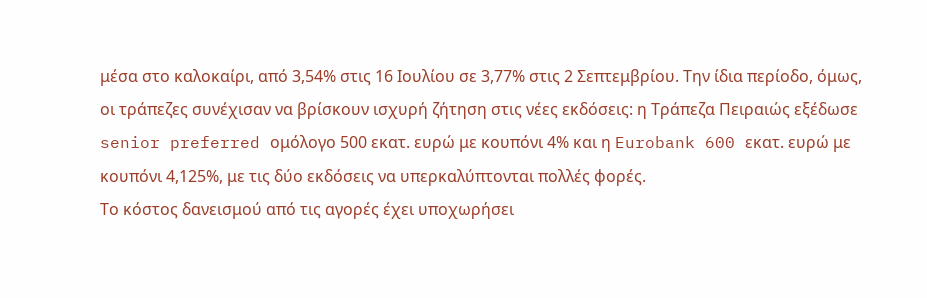μέσα στο καλοκαίρι, από 3,54% στις 16 Ιουλίου σε 3,77% στις 2 Σεπτεμβρίου. Την ίδια περίοδο, όμως, οι τράπεζες συνέχισαν να βρίσκουν ισχυρή ζήτηση στις νέες εκδόσεις: η Τράπεζα Πειραιώς εξέδωσε senior preferred ομόλογο 500 εκατ. ευρώ με κουπόνι 4% και η Eurobank 600 εκατ. ευρώ με κουπόνι 4,125%, με τις δύο εκδόσεις να υπερκαλύπτονται πολλές φορές.
Το κόστος δανεισμού από τις αγορές έχει υποχωρήσει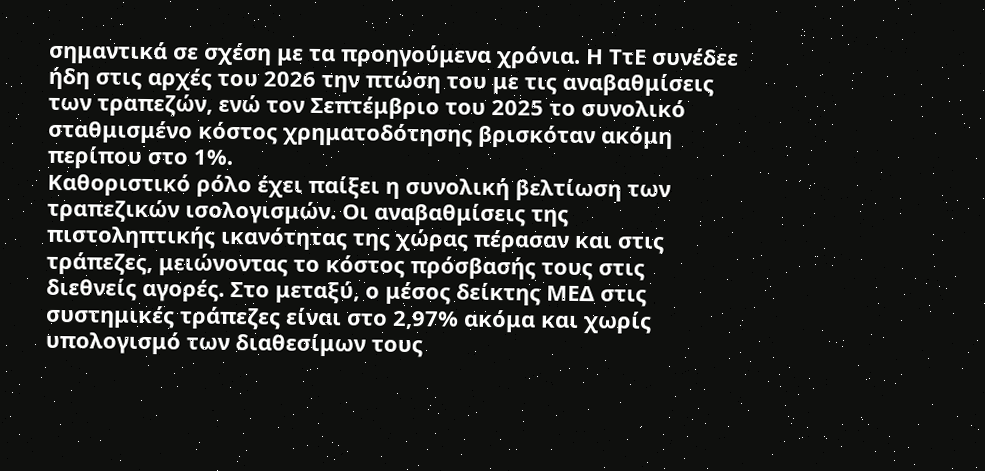σημαντικά σε σχέση με τα προηγούμενα χρόνια. Η ΤτΕ συνέδεε ήδη στις αρχές του 2026 την πτώση του με τις αναβαθμίσεις των τραπεζών, ενώ τον Σεπτέμβριο του 2025 το συνολικό σταθμισμένο κόστος χρηματοδότησης βρισκόταν ακόμη περίπου στο 1%.
Καθοριστικό ρόλο έχει παίξει η συνολική βελτίωση των τραπεζικών ισολογισμών. Οι αναβαθμίσεις της πιστοληπτικής ικανότητας της χώρας πέρασαν και στις τράπεζες, μειώνοντας το κόστος πρόσβασής τους στις διεθνείς αγορές. Στο μεταξύ, ο μέσος δείκτης ΜΕΔ στις συστημικές τράπεζες είναι στο 2,97% ακόμα και χωρίς υπολογισμό των διαθεσίμων τους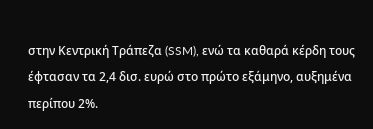στην Κεντρική Τράπεζα (SSM), ενώ τα καθαρά κέρδη τους έφτασαν τα 2,4 δισ. ευρώ στο πρώτο εξάμηνο, αυξημένα περίπου 2%.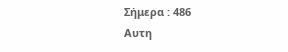Σήμερα : 486
Αυτη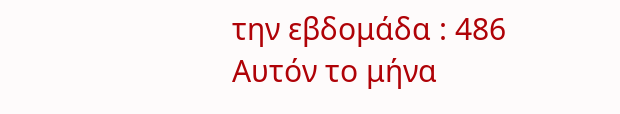την εβδομάδα : 486
Αυτόν το μήνα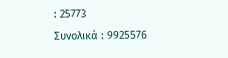: 25773
Συνολικά : 9925576